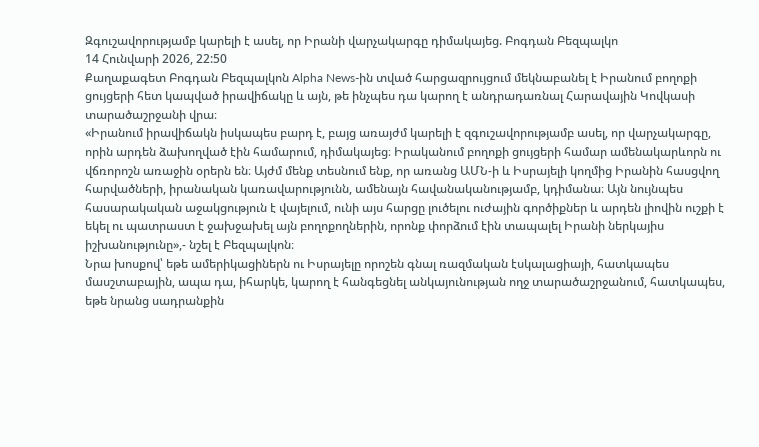Զգուշավորությամբ կարելի է ասել, որ Իրանի վարչակարգը դիմակայեց. Բոգդան Բեզպալկո
14 Հունվարի 2026, 22:50
Քաղաքագետ Բոգդան Բեզպալկոն Alpha News-ին տված հարցազրույցում մեկնաբանել է Իրանում բողոքի ցույցերի հետ կապված իրավիճակը և այն, թե ինչպես դա կարող է անդրադառնալ Հարավային Կովկասի տարածաշրջանի վրա։
«Իրանում իրավիճակն իսկապես բարդ է, բայց առայժմ կարելի է զգուշավորությամբ ասել, որ վարչակարգը, որին արդեն ձախողված էին համարում, դիմակայեց։ Իրականում բողոքի ցույցերի համար ամենակարևորն ու վճռորոշն առաջին օրերն են։ Այժմ մենք տեսնում ենք, որ առանց ԱՄՆ-ի և Իսրայելի կողմից Իրանին հասցվող հարվածների, իրանական կառավարությունն, ամենայն հավանականությամբ, կդիմանա։ Այն նույնպես հասարակական աջակցություն է վայելում, ունի այս հարցը լուծելու ուժային գործիքներ և արդեն լիովին ուշքի է եկել ու պատրաստ է ջախջախել այն բողոքողներին, որոնք փորձում էին տապալել Իրանի ներկայիս իշխանությունը»,- նշել է Բեզպալկոն։
Նրա խոսքով՝ եթե ամերիկացիներն ու Իսրայելը որոշեն գնալ ռազմական էսկալացիայի, հատկապես մասշտաբային, ապա դա, իհարկե, կարող է հանգեցնել անկայունության ողջ տարածաշրջանում, հատկապես, եթե նրանց սադրանքին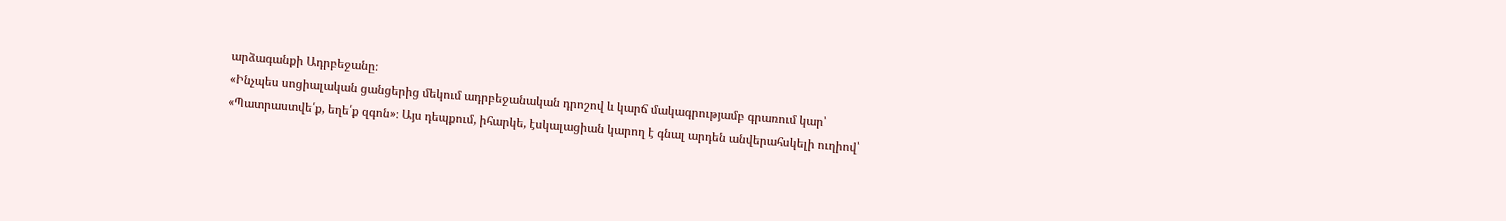արձագանքի Ադրբեջանը։
«Ինչպես սոցիալական ցանցերից մեկում ադրբեջանական դրոշով և կարճ մակագրությամբ գրառում կար՝ «Պատրաստվե՛ք, եղե՛ք զգոն»։ Այս դեպքում, իհարկե, էսկալացիան կարող է գնալ արդեն անվերահսկելի ուղիով՝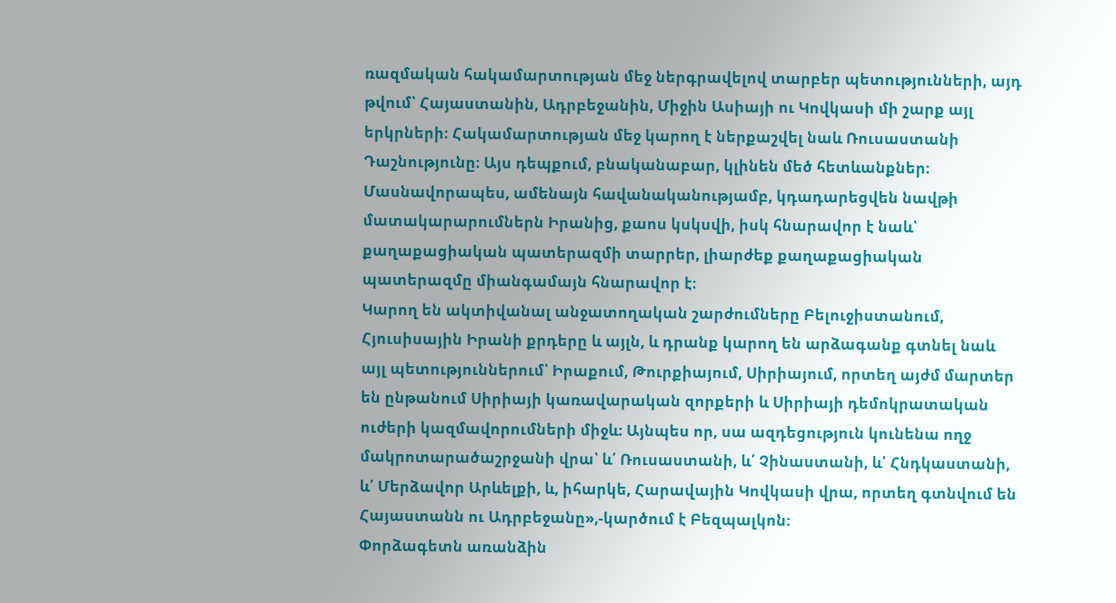ռազմական հակամարտության մեջ ներգրավելով տարբեր պետությունների, այդ թվում՝ Հայաստանին, Ադրբեջանին, Միջին Ասիայի ու Կովկասի մի շարք այլ երկրների։ Հակամարտության մեջ կարող է ներքաշվել նաև Ռուսաստանի Դաշնությունը։ Այս դեպքում, բնականաբար, կլինեն մեծ հետևանքներ։ Մասնավորապես, ամենայն հավանականությամբ, կդադարեցվեն նավթի մատակարարումներն Իրանից, քաոս կսկսվի, իսկ հնարավոր է նաև՝ քաղաքացիական պատերազմի տարրեր, լիարժեք քաղաքացիական պատերազմը միանգամայն հնարավոր է։
Կարող են ակտիվանալ անջատողական շարժումները Բելուջիստանում, Հյուսիսային Իրանի քրդերը և այլն, և դրանք կարող են արձագանք գտնել նաև այլ պետություններում՝ Իրաքում, Թուրքիայում, Սիրիայում, որտեղ այժմ մարտեր են ընթանում Սիրիայի կառավարական զորքերի և Սիրիայի դեմոկրատական ուժերի կազմավորումների միջև։ Այնպես որ, սա ազդեցություն կունենա ողջ մակրոտարածաշրջանի վրա՝ և՛ Ռուսաստանի, և՛ Չինաստանի, և՛ Հնդկաստանի, և՛ Մերձավոր Արևելքի, և, իհարկե, Հարավային Կովկասի վրա, որտեղ գտնվում են Հայաստանն ու Ադրբեջանը»,-կարծում է Բեզպալկոն:
Փորձագետն առանձին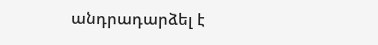անդրադարձել է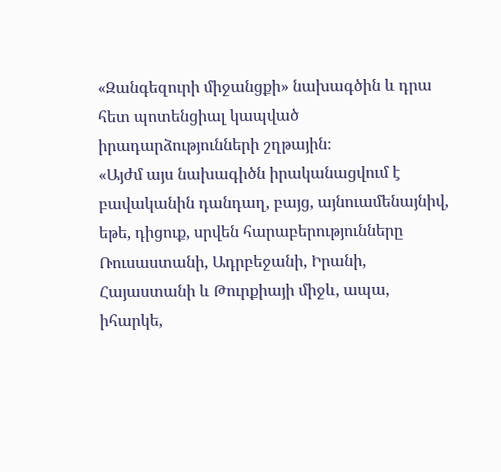«Զանգեզուրի միջանցքի» նախագծին և դրա հետ պոտենցիալ կապված իրադարձությունների շղթային։
«Այժմ այս նախագիծն իրականացվում է բավականին դանդաղ, բայց, այնուամենայնիվ, եթե, դիցուք, սրվեն հարաբերությունները Ռուսաստանի, Ադրբեջանի, Իրանի, Հայաստանի և Թուրքիայի միջև, ապա, իհարկե,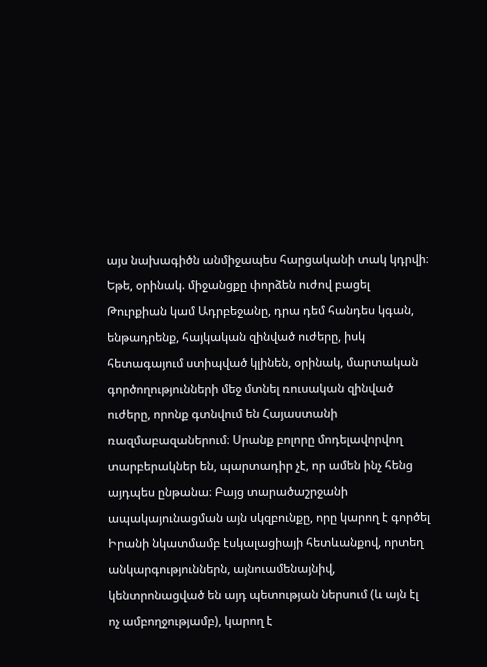այս նախագիծն անմիջապես հարցականի տակ կդրվի։
Եթե, օրինակ. միջանցքը փորձեն ուժով բացել Թուրքիան կամ Ադրբեջանը, դրա դեմ հանդես կգան, ենթադրենք, հայկական զինված ուժերը, իսկ հետագայում ստիպված կլինեն, օրինակ, մարտական գործողությունների մեջ մտնել ռուսական զինված ուժերը, որոնք գտնվում են Հայաստանի ռազմաբազաներում։ Սրանք բոլորը մոդելավորվող տարբերակներ են, պարտադիր չէ, որ ամեն ինչ հենց այդպես ընթանա։ Բայց տարածաշրջանի ապակայունացման այն սկզբունքը, որը կարող է գործել Իրանի նկատմամբ էսկալացիայի հետևանքով, որտեղ անկարգություններն, այնուամենայնիվ, կենտրոնացված են այդ պետության ներսում (և այն էլ ոչ ամբողջությամբ), կարող է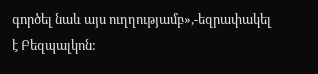գործել նաև այս ուղղությամբ»,-եզրափակել է Բեզպալկոն: